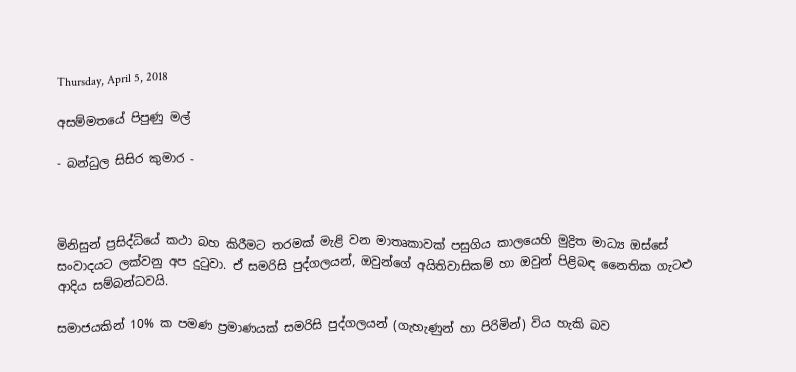Thursday, April 5, 2018

අසම්මතයේ පිපුණු මල්

- බන්ධුල සිසිර කුමාර -



මිනිසුන් ප්‍රසිද්ධියේ කථා බහ කිරීමට තරමක් මැළි වන මාතෘකාවක් පසුගිය කාලයෙහි මුද්‍රිත මාධ්‍ය ඔස්සේ සංවාදයට ලක්වනු අප දුටුවා. ඒ සමරිසි පුද්ගලයන්, ඔවුන්ගේ අයිතිවාසිකම් හා ඔවුන් පිළිබඳ නෛතික ගැටළු ආදිය සම්බන්ධවයි.

සමාජයකින් 10% ක පමණ ප්‍රමාණයක් සමරිසි පුද්ගලයන් (ගැහැණුන් හා පිරිමින්) විය හැකි බව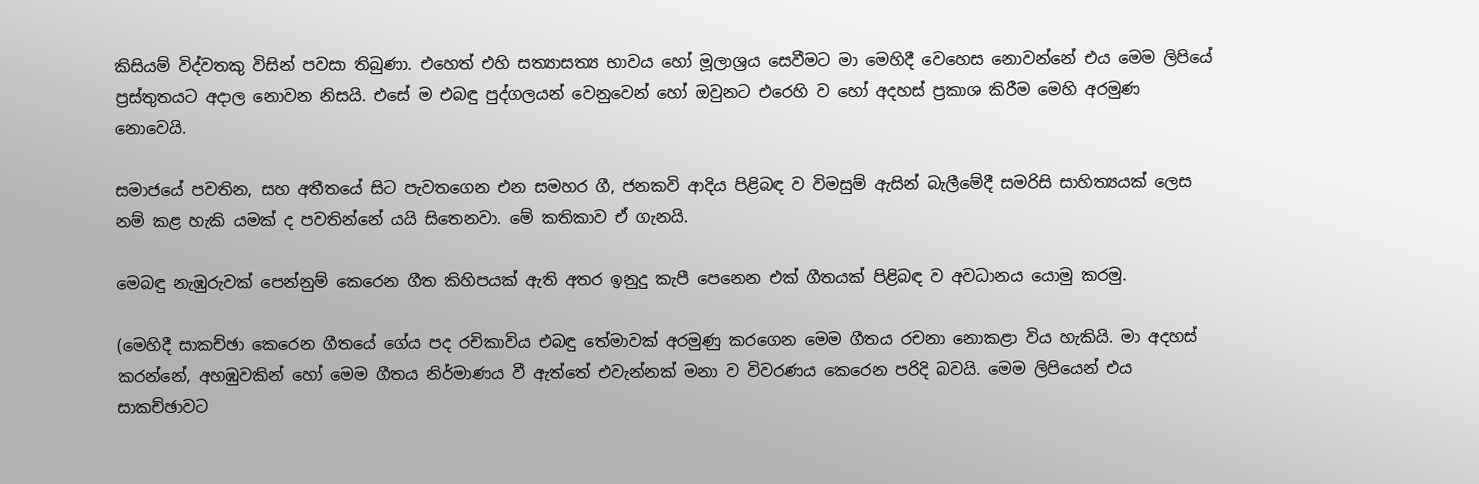කිසියම් විද්වතකු විසින් පවසා තිබුණා. එහෙත් එහි සත්‍යාසත්‍ය භාවය හෝ මූලාශ්‍රය සෙවීමට මා මෙහිදී වෙහෙස නොවන්නේ එය මෙම ලිපියේ ප්‍රස්තුතයට අදාල නොවන නිසයි. එසේ ම එබඳු පුද්ගලයන් වෙනුවෙන් හෝ ඔවුනට එරෙහි ව හෝ අදහස් ප්‍රකාශ කිරීම මෙහි අරමුණ නොවෙයි.

සමාජයේ පවතින, සහ අතීතයේ සිට පැවතගෙන එන සමහර ගී, ජනකවි ආදිය පිළිබඳ ව විමසුම් ඇසින් බැලීමේදී සමරිසි සාහිත්‍යයක් ලෙස නම් කළ හැකි යමක් ද පවතින්නේ යයි සිතෙනවා. මේ කතිකාව ඒ ගැනයි.

මෙබඳු නැඹුරුවක් පෙන්නුම් කෙරෙන ගීත කිහිපයක් ඇති අතර ඉනුදු කැපී පෙනෙන එක් ගීතයක් පිළිබඳ ව අවධානය යොමු කරමු.

(මෙහිදී සාකච්ඡා කෙරෙන ගීතයේ ගේය පද රචිකාවිය එබඳු තේමාවක් අරමුණු කරගෙන මෙම ගීතය රචනා නොකළා විය හැකියි. මා අදහස් කරන්නේ, අහඹුවකින් හෝ මෙම ගීතය නිර්මාණය වී ඇත්තේ එවැන්නක් මනා ව විවරණය කෙරෙන පරිදි බවයි. මෙම ලිපියෙන් එය සාකච්ඡාවට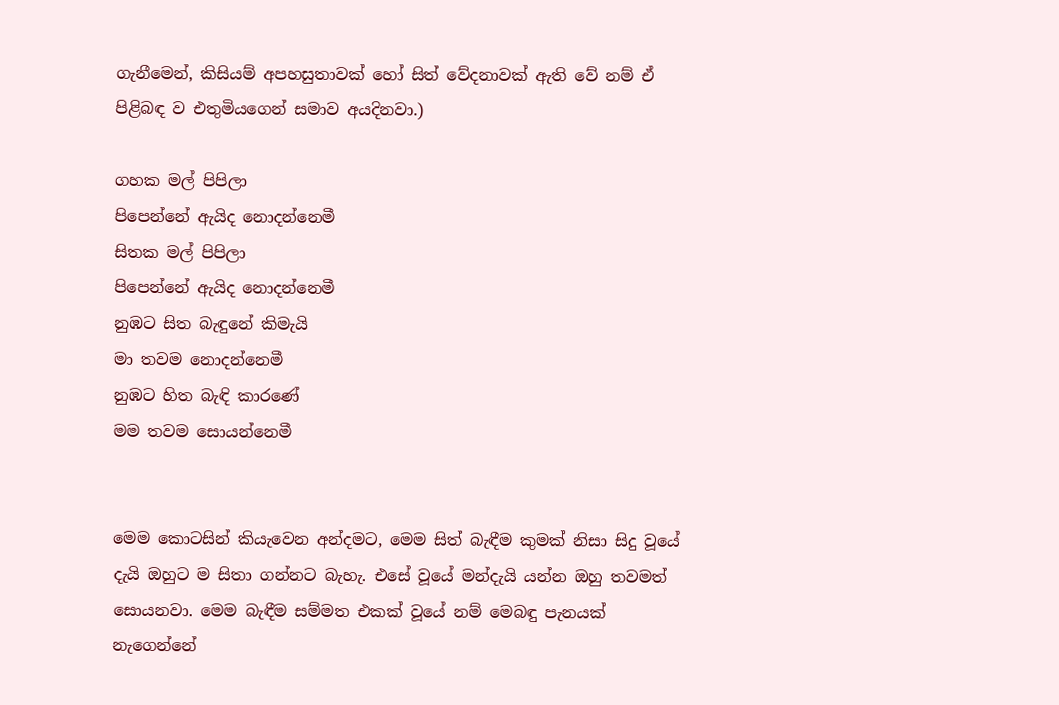ගැනීමෙන්, කිසියම් අපහසුතාවක් හෝ සිත් වේදනාවක් ඇති වේ නම් ඒ පිළිබඳ ව එතුමියගෙන් සමාව අයදිනවා.)

ගහක මල් පිපිලා
පිපෙන්නේ ඇයිද නොදන්නෙමී
සිතක මල් පිපිලා
පිපෙන්නේ ඇයිද නොදන්නෙමී
නුඹට සිත බැඳුනේ කිමැයි
මා තවම නොදන්නෙමී
නුඹට හිත බැඳි කාරණේ
මම තවම සොයන්නෙමී


මෙම කොටසින් කියැවෙන අන්දමට, මෙම සිත් බැඳීම කුමක් නිසා සිදු වූයේ දැයි ඔහුට ම සිතා ගන්නට බැහැ. එසේ වූයේ මන්දැයි යන්න ඔහු තවමත් සොයනවා. මෙම බැඳීම සම්මත එකක් වූයේ නම් මෙබඳු පැනයක් නැගෙන්නේ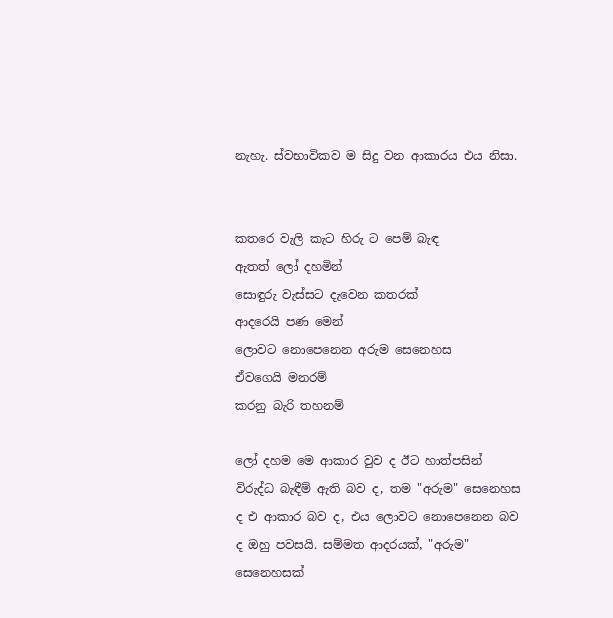නැහැ. ස්වභාවිකව ම සිදු වන ආකාරය එය නිසා.


කතරෙ වැලි කැට හිරු ට පෙම් බැඳ
ඇතත් ලෝ දහමින්
සොඳුරු වැස්සට දැවෙන කතරක්
ආදරෙයි පණ මෙන්
ලොවට නො‍පෙනෙන අරුම සෙනෙහස
ඒවගෙයි මනරම්
කරනු බැරි තහනම්

ලෝ දහම මෙ ආකාර වුව ද ඊට හාත්පසින් විරුද්ධ බැඳීම් ඇති බව ද, තම "අරුම" සෙනෙහස ද එ ආකාර බව ද, එය ලොවට නොපෙනෙන බව ද ඔහු පවසයි. සම්මත ආදරයක්, "අරුම" සෙනෙහසක්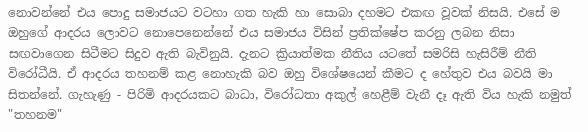නොවන්නේ එය පොදු සමාජයට වටහා ගත හැකි හා සොබා දහමට එකඟ වූවක් නිසයි. එසේ ම ඔහුගේ ආදරය ලොවට නොපෙනෙන්නේ එය සමාජය විසින් ප්‍රතික්ෂේප කරනු ලබන නිසා සඟවාගෙන සිටීමට සිදුව ඇති බැවිනුයි. දැනට ක්‍රියාත්මක නීතිය යටතේ සමරිසි හැසිරීම් නීති විරෝධීයි. ඒ ආදරය තහනම් කළ නොහැකි බව ඔහු විශේෂයෙන් කීමට ද හේතුව එය බවයි මා සිතන්නේ. ගැහැණු - පිරිමි ආදරයකට බාධා, විරෝධතා අකුල් හෙළීම් වැනී දෑ ඇති විය හැකි නමුත් "තහනම"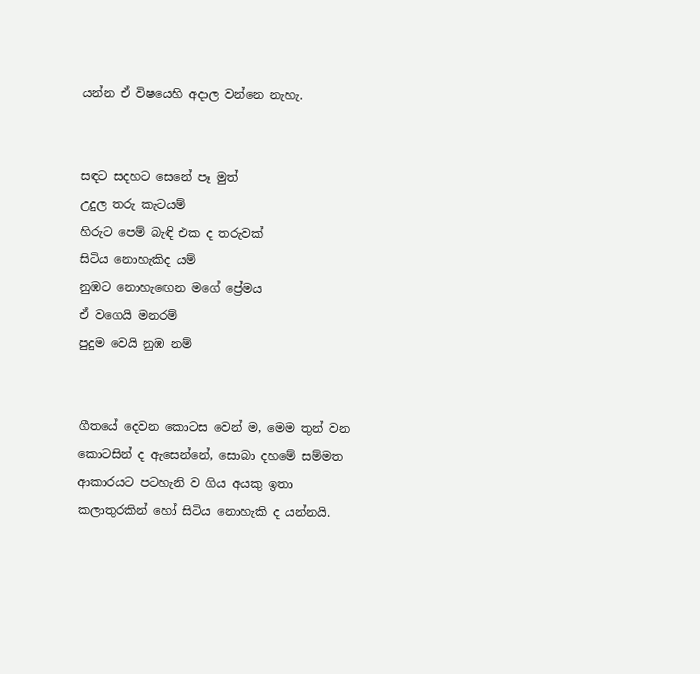යන්න ඒ විෂයෙහි අදාල වන්නෙ නැහැ.


සඳට සදහට සෙනේ පෑ මුත්
උදුල තරු කැටයම්
හිරුට පෙම් බැඳි එක ද තරුවක්
සිටිය නොහැකිද යම්
නුඹට නොහැඟෙන මගේ ප්‍රේමය
ඒ වගෙයි මනරම්
පුදුම වෙයි නුඹ නම්


ගීතයේ දෙවන කොටස වෙන් ම, මෙම තුන් වන කොටසින් ද ඇසෙන්නේ, සොබා දහමේ සම්මත ආකාරයට පටහැනි ව ගිය අයකු ඉතා කලාතුරකින් හෝ සිටිය ‍නොහැකි ද යන්නයි.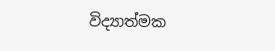විද්‍යාත්මක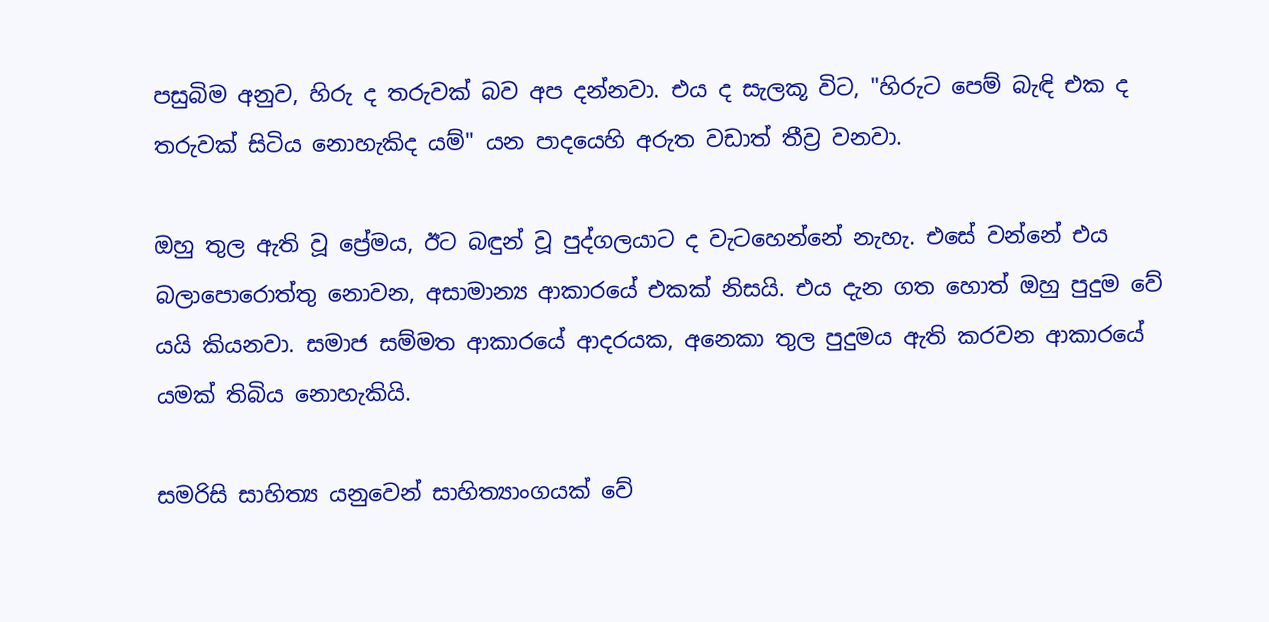පසුබිම අනුව, හිරු ද තරුවක් බව අප දන්නවා. එය ද සැලකූ විට, "හිරුට පෙම් බැඳි එක ද තරුවක් සිටිය නොහැකිද යම්" යන පාදයෙහි අරුත වඩාත් තීව්‍ර වනවා.

ඔහු තුල ඇති වූ ප්‍රේමය, ඊට බඳුන් වූ පුද්ගලයාට ද වැටහෙන්නේ නැහැ. එසේ වන්නේ එය බලාපොරොත්තු නොවන, අසාමාන්‍ය ආකාරයේ එකක් නිසයි. එය දැන ගත හොත් ඔහු පුදුම වේ යයි කියනවා. සමාජ සම්මත ආකාරයේ ආදරයක, අනෙකා තුල පුදුමය ඇති කරවන ආකාරයේ යමක් තිබිය නොහැකියි.

සමරිසි සාහිත්‍ය යනුවෙන් සාහිත්‍යාංගයක් වේ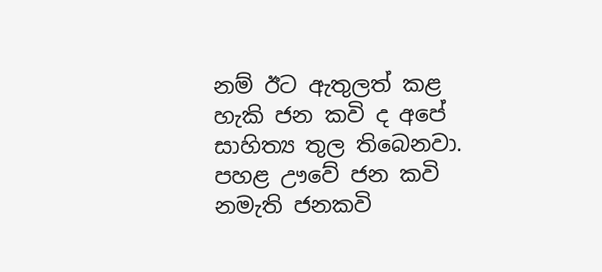නම් ඊට ඇතුලත් කළ හැකි ජන කවි ද අපේ සාහිත්‍ය තුල තිබෙනවා. පහළ ඌවේ ජන කවි නමැති ජනකවි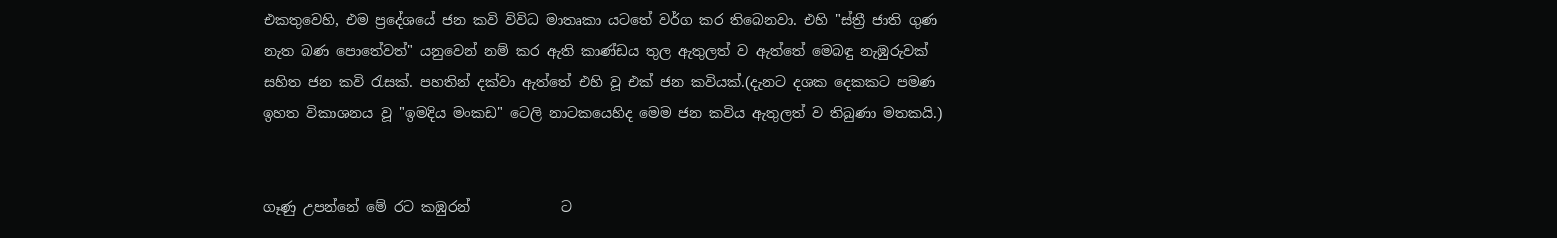එකතුවෙහි, එම ප්‍රදේශයේ ජන කවි විවිධ මාතෘකා යටතේ වර්ග කර තිබෙනවා. එහි "ස්ත්‍රී ජාති ගුණ නැත බණ පොතේවත්" යනුවෙන් නම් කර ඇති කාණ්ඩය තුල ඇතුලත් ව ඇත්තේ මෙබඳු නැඹුරුවක් සහිත ජන කවි රැසක්. පහතින් දක්වා ඇත්තේ එහි වූ එක් ජන කවියක්.(දැනට දශක දෙකකට පමණ ඉහත විකාශනය වූ "ඉමදිය මංකඩ" ටෙලි නාටකයෙහිද මෙම ජන කවිය ඇතුලත් ව තිබුණා මතකයි.)


ගෑණු උපන්නේ මේ රට කඹුරන්             ට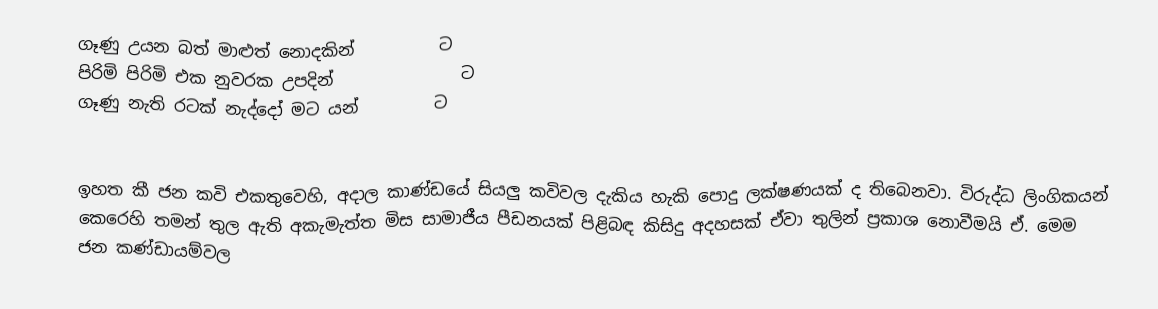ගෑණු උයන බත් මාළුත් නොදකින්          ට
පිරිමි පිරිමි එක නුවරක උපදින්               ට
ගෑණු නැති රටක් නැද්දෝ මට යන්         ට


ඉහත කී ජන කවි එකතුවෙහි, අදාල කාණ්ඩයේ සියලු කවිවල දැකිය හැකි පොදු ලක්ෂණයක් ද තිබෙනවා. විරුද්ධ ලිංගිකයන් කෙරෙහි තමන් තුල ඇති අකැමැත්ත මිස සාමාජීය පීඩනයක් පිළිබඳ කිසිදු අදහසක් ඒවා තුලින් ප්‍රකාශ නොවීමයි ඒ. මෙම ජන කණ්ඩායම්වල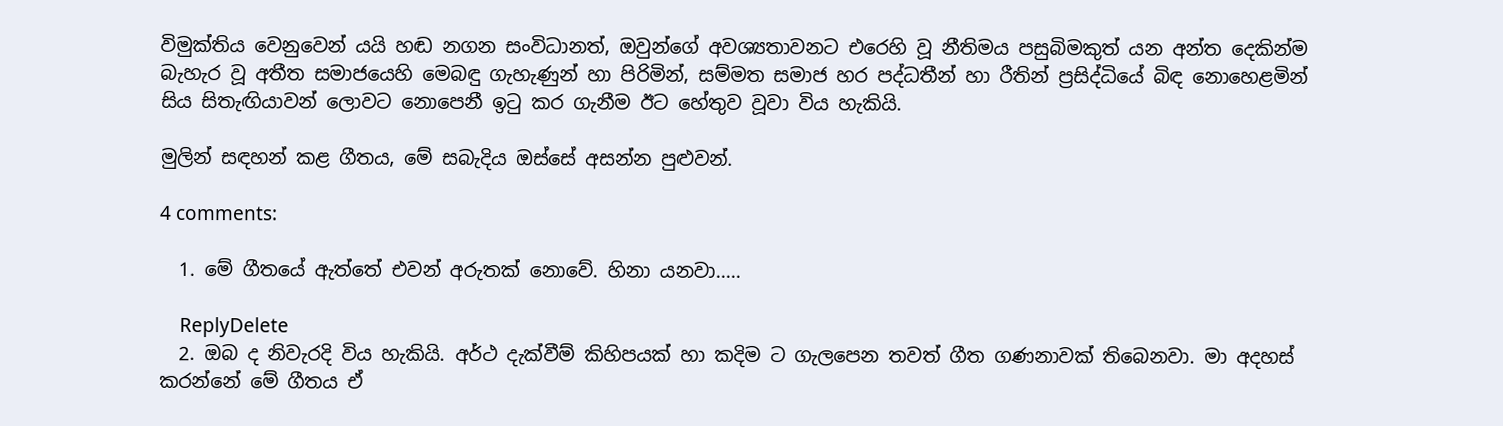විමුක්තිය වෙනුවෙන් යයි හඬ නගන සංවිධානත්, ඔවුන්ගේ අවශ්‍යතාවනට එරෙහි වූ නීතිමය පසුබිමකුත් යන අන්ත දෙකින්ම බැහැර වූ අතීත සමාජයෙහි මෙබඳු ගැහැණුන් හා පිරිමින්, සම්මත සමාජ හර පද්ධතීන් හා රීතින් ප්‍රසිද්ධියේ බිඳ නොහෙළමින් සිය සිතැඟියාවන් ලොවට නොපෙනී ඉටු කර ගැනීම ඊට හේතුව වූවා විය හැකියි.

මුලින් සඳහන් කළ ගීතය, මේ සබැදිය ඔස්සේ අසන්න පුළුවන්.

4 comments:

  1. මේ ගීතයේ ඇත්තේ එවන් අරුතක් නොවේ. හිනා යනවා.....

    ReplyDelete
  2. ඔබ ද නිවැරදි විය හැකියි. අර්ථ දැක්වීම් කිහිපයක් හා කදිම ට ගැලපෙන තවත් ගීත ගණනාවක් තිබෙනවා. මා අදහස් කරන්නේ මේ ගීතය ඒ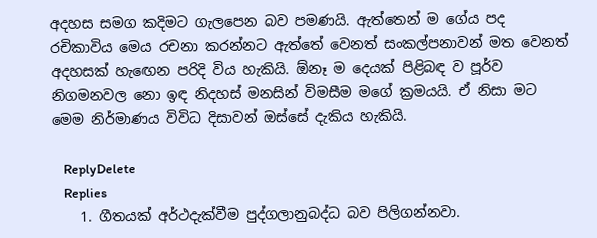අදහස සමග කදිමට ගැලපෙන බව පමණයි. ඇත්තෙන් ම ගේය පද රචිකාවිය මෙය රචනා කරන්නට ඇත්තේ වෙනත් සංකල්පනාවන් මත වෙනත් අදහසක් හැඟෙන පරිදි විය හැකියි. ඕනෑ ම දෙයක් පිළිබඳ ව පූර්ව නිගමනවල නො ඉඳ නිදහස් මනසින් විමසීම මගේ ක්‍රමයයි. ඒ නිසා මට මෙම නිර්මාණය විවිධ දිසාවන් ඔස්සේ දැකිය හැකියි.

    ReplyDelete
    Replies
    1. ගීතයක් අර්ථදැක්වීම පුද්ගලානුබද්ධ බව පිලිගන්නවා.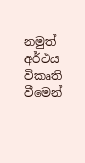නමුත් අර්ථය විකෘති වීමෙන්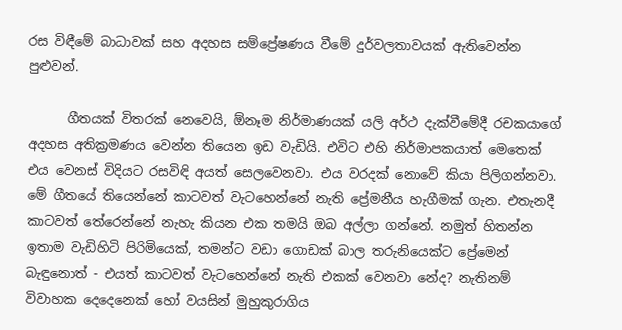රස විඳීමේ බාධාවක් සහ අදහස සම්ප්‍රේෂණය වීමේ දුර්වලතාවයක් ඇතිවෙන්න පුළුවන්.

      ගීතයක් විතරක් නෙවෙයි, ඕනෑම නිර්මාණයක් යලි අර්ථ දැක්වීමේදී රචකයාගේ අදහස අතික්‍රමණය වෙන්න තියෙන ඉඩ වැඩියි. එවිට එහි නිර්මාපකයාත් මෙතෙක් එය වෙනස් විදියට රසවිඳි අයත් සෙලවෙනවා. එය වරදක් නොවේ කියා පිලිගන්නවා. මේ ගීතයේ තියෙන්නේ කාටවත් වැටහෙන්නේ නැති ප්‍රේමනීය හැගීමක් ගැන. එතැනදී කාටවත් තේරෙන්නේ නැහැ කියන එක තමයි ඔබ අල්ලා ගන්නේ. නමුත් හිතන්න ඉතාම වැඩිහිටි පිරිමියෙක්, තමන්ට වඩා ගොඩක් බාල තරුනියෙක්ට ප්‍රේමෙන් බැඳුනොත් - එයත් කාටවත් වැටහෙන්නේ නැති එකක් වෙනවා නේද? නැතිනම් විවාහක දෙදෙනෙක් හෝ වයසින් මුහුකුරාගිය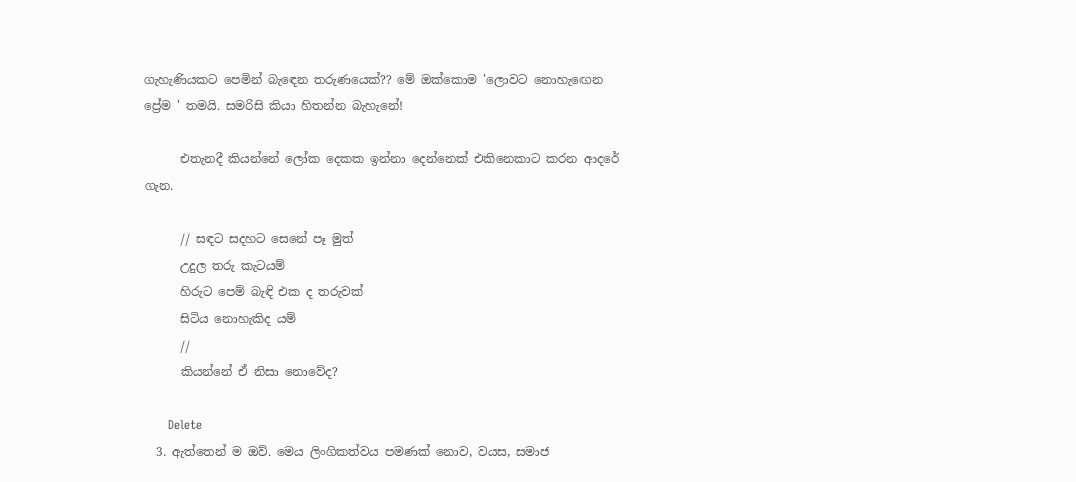ගැහැණියකට පෙමින් බැඳෙන තරුණයෙක්?? මේ ඔක්කොම 'ලොවට නොහැඟෙන ප්‍රේම ' තමයි. සමරිසි කියා හිතන්න බැහැනේ!

      එතැනදී කියන්නේ ලෝක දෙකක ඉන්නා දෙන්නෙක් එකිනෙකාට කරන ආදරේ ගැන.

      // සඳට සදහට සෙනේ පෑ මුත්
      උදුල තරු කැටයම්
      හිරුට පෙම් බැඳි එක ද තරුවක්
      සිටිය නොහැකිද යම්
      //
      කියන්නේ ඒ නිසා නොවේද?

      Delete
  3. ඇත්තෙන් ම ඔව්. මෙය ලිංගිකත්වය පමණක් නොව, වයස, සමාජ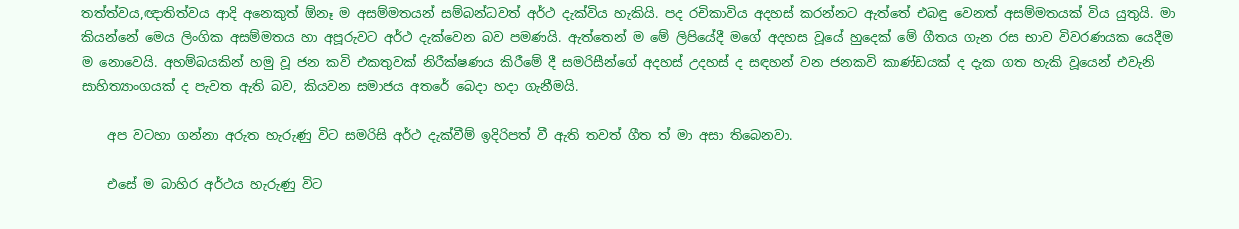තත්ත්වය,ඥාතිත්වය ආදි අනෙකුත් ඕනෑ ම අසම්මතයන් සම්බන්ධවත් අර්ථ දැක්විය හැකියි. පද රචිකාවිය අදහස් කරන්නට ඇත්තේ එබඳු වෙනත් අසම්මතයක් විය යුතුයි. මා කියන්නේ මෙය ලිංගික අසම්මතය හා අපූරුවට අර්ථ දැක්වෙන බව පමණයි. ඇත්තෙන් ම මේ ලිපියේදී මගේ අදහස වූයේ හුදෙක් මේ ගීතය ගැන රස භාව විවරණයක යෙදීම ම නොවෙයි. අහම්බයකින් හමු වූ ජන කවි එකතුවක් නිරීක්ෂණය කිරීමේ දී සමරිසීන්ගේ අදහස් උදහස් ද සඳහන් වන ජනකවි කාණ්ඩයක් ද දැක ගත හැකි වූයෙන් එවැනි සාහිත්‍යාංගයක් ද පැවත ඇති බව, කියවන සමාජය අතරේ බෙදා හදා ගැනීමයි.

    අප වටහා ගන්නා අරුත හැරුණු විට සමරිසි අර්ථ දැක්වීම් ඉදිරිපත් වී ඇති තවත් ගීත ත් මා අසා තිබෙනවා.

    එසේ ම බාහිර අර්ථය හැරුණු විට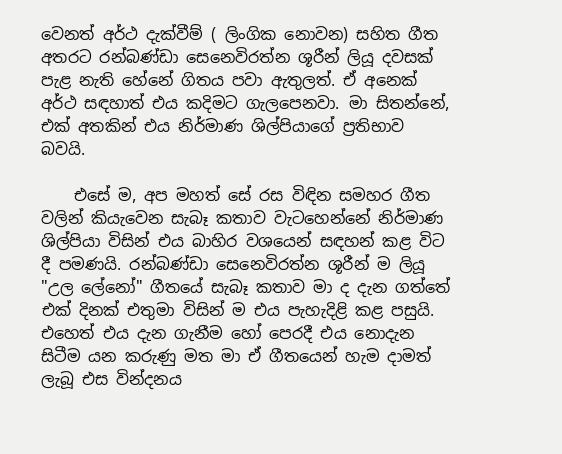වෙනත් අර්ථ දැක්වීම් ( ලිංගික නොවන) සහිත ගීත අතරට රන්බණ්ඩා සෙනෙවිරත්න ශූරීන් ලියූ දවසක් පැළ නැති හේනේ ගිතය පවා ඇතුලත්. ඒ අනෙක් අර්ථ සඳහාත් එය කදිමට ගැලපෙනවා. මා සිතන්නේ, එක් අතකින් එය නිර්මාණ ශිල්පියාගේ ප්‍රතිභාව බවයි.

    එසේ ම, අප මහත් සේ රස විඳින සමහර ගීත වලින් කියැවෙන සැබෑ කතාව වැටහෙන්නේ නිර්මාණ ශිල්පියා විසින් එය බාහිර වශයෙන් සඳහන් කළ විට දී පමණයි. රන්බණ්ඩා සෙනෙවිරත්න ශූරීන් ම ලියූ "උල ලේනෝ" ගීතයේ සැබෑ කතාව මා ද දැන ගත්තේ එක් දිනක් එතුමා විසින් ම එය පැහැදිළි කළ පසුයි. එහෙත් එය දැන ගැනීම හෝ පෙරදී එය නොදැන සිටීම යන කරුණු මත මා ඒ ගීතයෙන් හැම දාමත් ලැබූ එස වින්දනය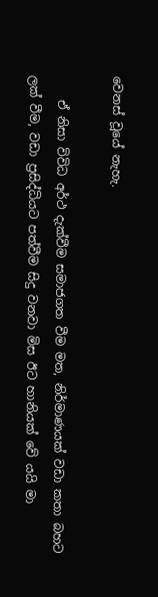වෙනස් වූයේ නැහැ.

    ඒ නිසා විවිධ අර්ථ දැක්වීම සමාජගත වීම මත, නිර්මාණයක් වඩා කතා බහට ලක් වීම, වඩා ප්‍රසිද්ධියට පත්වීම සිදු වනවා මිස ඊට හානියක් වේ යයි මා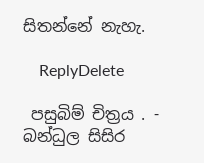සිතන්නේ නැහැ.

    ReplyDelete

 පසුබිම් චිත්‍රය . - බන්ධුල සිසිර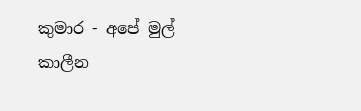කුමාර - අපේ මුල් කාලීන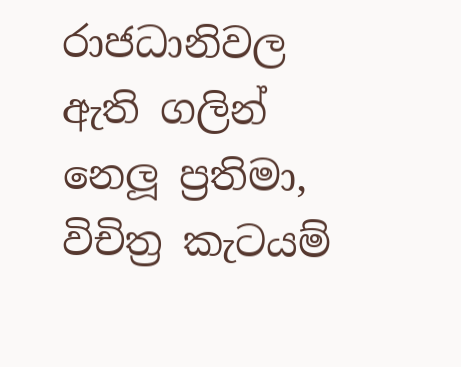රාජධානිවල ඇති ගලින් නෙලූ ප්‍රතිමා, විචිත්‍ර කැටයම්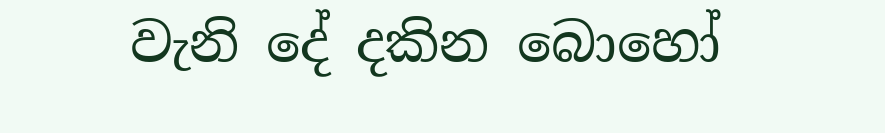වැනි දේ දකින බොහෝ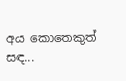අය කොතෙකුත් සඳ...